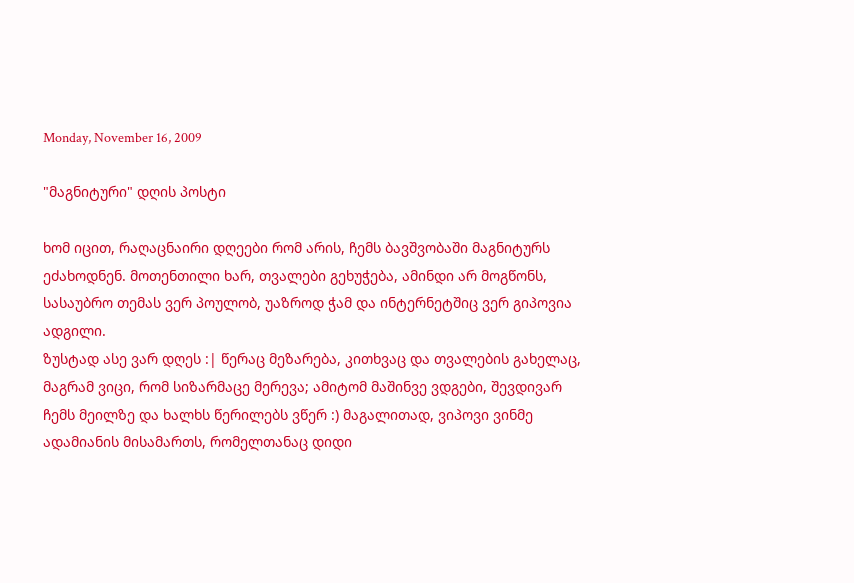Monday, November 16, 2009

"მაგნიტური" დღის პოსტი

ხომ იცით, რაღაცნაირი დღეები რომ არის, ჩემს ბავშვობაში მაგნიტურს ეძახოდნენ. მოთენთილი ხარ, თვალები გეხუჭება, ამინდი არ მოგწონს, სასაუბრო თემას ვერ პოულობ, უაზროდ ჭამ და ინტერნეტშიც ვერ გიპოვია ადგილი.
ზუსტად ასე ვარ დღეს :| წერაც მეზარება, კითხვაც და თვალების გახელაც, მაგრამ ვიცი, რომ სიზარმაცე მერევა; ამიტომ მაშინვე ვდგები, შევდივარ ჩემს მეილზე და ხალხს წერილებს ვწერ :) მაგალითად, ვიპოვი ვინმე ადამიანის მისამართს, რომელთანაც დიდი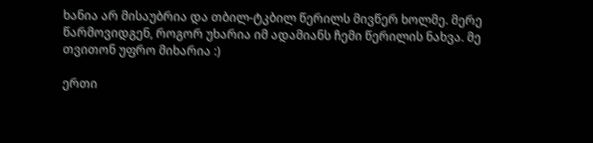ხანია არ მისაუბრია და თბილ-ტკბილ წერილს მივწერ ხოლმე. მერე წარმოვიდგენ, როგორ უხარია იმ ადამიანს ჩემი წერილის ნახვა. მე თვითონ უფრო მიხარია :)

ერთი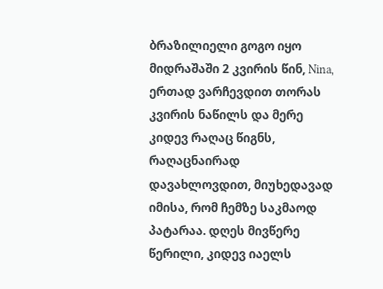ბრაზილიელი გოგო იყო მიდრაშაში 2 კვირის წინ, Nina, ერთად ვარჩევდით თორას კვირის ნაწილს და მერე კიდევ რაღაც წიგნს, რაღაცნაირად დავახლოვდით, მიუხედავად იმისა, რომ ჩემზე საკმაოდ პატარაა. დღეს მივწერე წერილი, კიდევ იაელს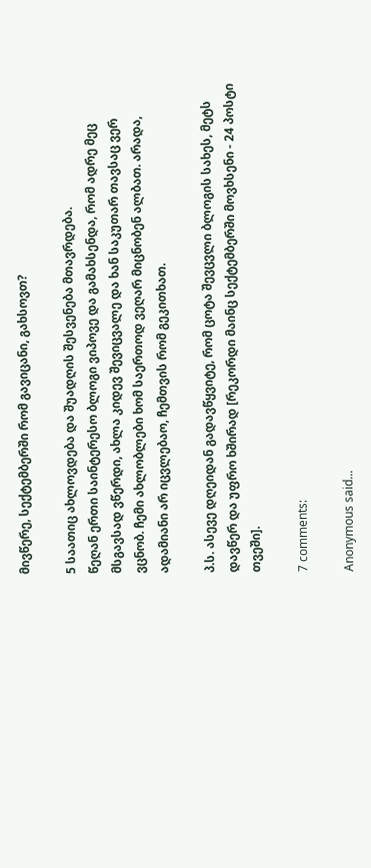მივწერე, სექტემბერში რომ გავიცანი, გახსოვთ?

5 საათიც ახლოვდება და შუადღის შესვენება მთავრდება.
წეღან ერთი საინტერესო ბლოგი ვიპოვე და გამახსენდა, რომ ადრე მეც მსგავსად ვწერდი, ახლა კიდევ შევიცვალე და ხან საკუთარ თავსაც ვერ ვცნობ. ჩემი ახლობლები ხომ საერთოდ ვეღარ მიცნობენ ალბათ. არადა, ადამიანი არ იცვლებაო, ჩემთვის რომ გეკითხათ.

პ.ს. ასევე დღეიდან გადავწყვიტე, რომ ცოტა შევცვლი ბლოგის სახეს, მეტს დავწერ და უფრო ხშირად [რეკორდი მაინც სექტემბერში მოვხსენი - 24 პოსტი თვეში].

7 comments:

Anonymous said...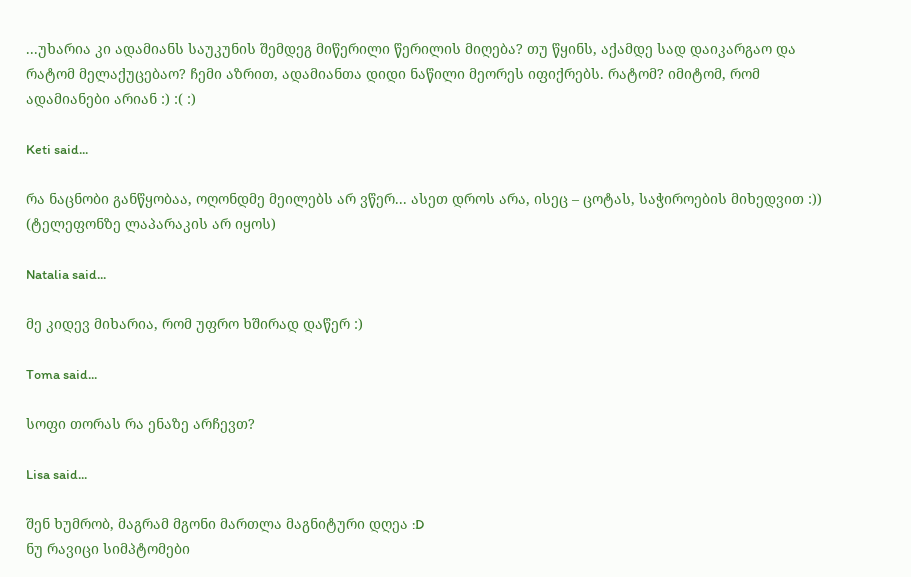...უხარია კი ადამიანს საუკუნის შემდეგ მიწერილი წერილის მიღება? თუ წყინს, აქამდე სად დაიკარგაო და რატომ მელაქუცებაო? ჩემი აზრით, ადამიანთა დიდი ნაწილი მეორეს იფიქრებს. რატომ? იმიტომ, რომ ადამიანები არიან :) :( :)

Keti said...

რა ნაცნობი განწყობაა, ოღონდმე მეილებს არ ვწერ... ასეთ დროს არა, ისეც – ცოტას, საჭიროების მიხედვით :)) (ტელეფონზე ლაპარაკის არ იყოს)

Natalia said...

მე კიდევ მიხარია, რომ უფრო ხშირად დაწერ :)

Toma said...

სოფი თორას რა ენაზე არჩევთ?

Lisa said...

შენ ხუმრობ, მაგრამ მგონი მართლა მაგნიტური დღეა :D
ნუ რავიცი სიმპტომები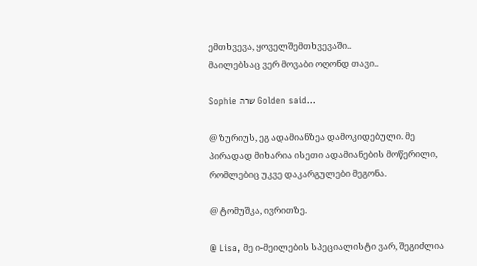ემთხვევა, ყოველშემთხვევაში..
მაილებსაც ვერ მოვაბი ოღონდ თავი..

Sophie שרה Golden said...

@ ზურიუს, ეგ ადამიანზეა დამოკიდებული. მე პირადად მიხარია ისეთი ადამიანების მოწერილი, რომლებიც უკვე დაკარგულები მეგონა.

@ ტომუშკა, ივრითზე.

@ Lisa, მე ი-მეილების სპეციალისტი ვარ, შეგიძლია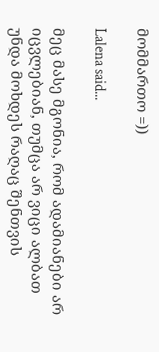მომმართო =))

Lalena said...

მეც მასე მგონია, რომ ადამიანები არ იცვლებიან, თუმცა არ ვიცი ალბათ უნდა მოხდეს რაღაც შენთვის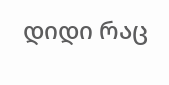დიდი რაც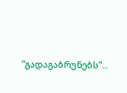”გადაგაბრუნებს”...